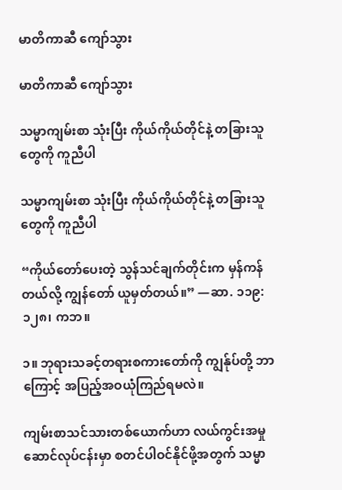မာတိကာဆီ ကျော်သွား

မာတိကာဆီ ကျော်သွား

သမ္မာကျမ်းစာ သုံးပြီး ကိုယ်ကိုယ်တိုင်နဲ့ တခြားသူတွေကို ကူညီပါ

သမ္မာကျမ်းစာ သုံးပြီး ကိုယ်ကိုယ်တိုင်နဲ့ တခြားသူတွေကို ကူညီပါ

“ကိုယ်တော်ပေးတဲ့ သွန်သင်ချက်တိုင်းက မှန်ကန်တယ်လို့ ကျွန်တော် ယူမှတ်တယ်။” —ဆာ. ၁၁၉:၁၂၈၊ ကဘ။

၁။ ဘုရားသခင့်တရားစကားတော်ကို ကျွန်ုပ်တို့ ဘာကြောင့် အပြည့်အဝယုံကြည်ရမလဲ။

ကျမ်းစာသင်သားတစ်ယောက်ဟာ လယ်ကွင်းအမှုဆောင်လုပ်ငန်းမှာ စတင်ပါဝင်နိုင်ဖို့အတွက် သမ္မာ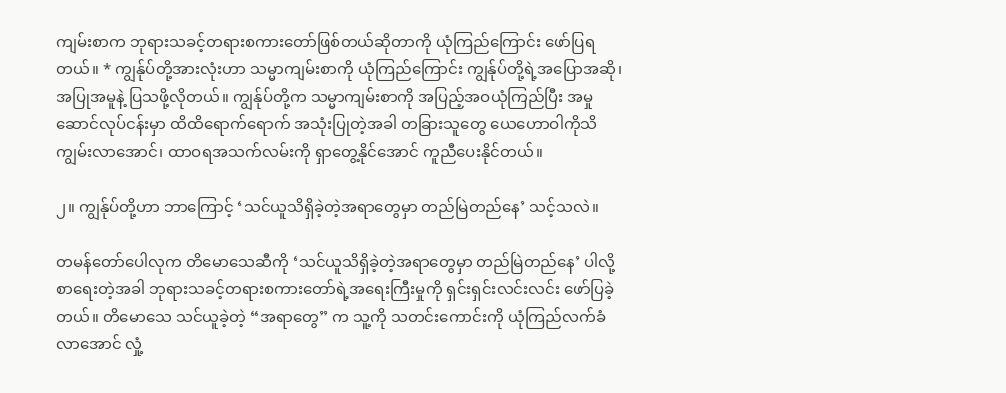ကျမ်းစာက ဘုရားသခင့်တရားစကားတော်ဖြစ်တယ်ဆိုတာကို ယုံကြည်ကြောင်း ဖော်ပြရတယ်။ * ကျွန်ုပ်တို့အားလုံးဟာ သမ္မာကျမ်းစာကို ယုံကြည်ကြောင်း ကျွန်ုပ်တို့ရဲ့အပြောအဆို၊ အပြုအမူနဲ့ ပြသဖို့လိုတယ်။ ကျွန်ုပ်တို့က သမ္မာကျမ်းစာကို အပြည့်အဝယုံကြည်ပြီး အမှုဆောင်လုပ်ငန်းမှာ ထိထိရောက်ရောက် အသုံးပြုတဲ့အခါ တခြားသူတွေ ယေဟောဝါကိုသိကျွမ်းလာအောင်၊ ထာဝရအသက်လမ်းကို ရှာတွေ့နိုင်အောင် ကူညီပေးနိုင်တယ်။

၂။ ကျွန်ုပ်တို့ဟာ ဘာကြောင့် ‘သင်ယူသိရှိခဲ့တဲ့အရာတွေမှာ တည်မြဲတည်နေ’ သင့်သလဲ။

တမန်တော်ပေါလုက တိမောသေဆီကို ‘သင်ယူသိရှိခဲ့တဲ့အရာတွေမှာ တည်မြဲတည်နေ’ ပါလို့ စာရေးတဲ့အခါ ဘုရားသခင့်တရားစကားတော်ရဲ့အရေးကြီးမှုကို ရှင်းရှင်းလင်းလင်း ဖော်ပြခဲ့တယ်။ တိမောသေ သင်ယူခဲ့တဲ့ “အရာတွေ” က သူ့ကို သတင်းကောင်းကို ယုံကြည်လက်ခံလာအောင် လှုံ့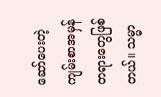ဆော်ပေးတဲ့ ကျမ်းစာအမှန်တရားတွေဖြစ်တယ်။ သမ္မာ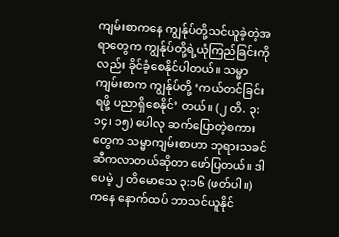ကျမ်းစာကနေ ကျွန်ုပ်တို့သင်ယူခဲ့တဲ့အရာတွေက ကျွန်ုပ်တို့ရဲ့ယုံကြည်ခြင်းကိုလည်း ခိုင်ခံ့စေနိုင်ပါတယ်။ သမ္မာကျမ်းစာက ကျွန်ုပ်တို့ ‘ကယ်တင်ခြင်းရဖို့ ပညာရှိစေနိုင်’ တယ်။ (၂ တိ. ၃:၁၄၊ ၁၅) ပေါလု ဆက်ပြောတဲ့စကားတွေက သမ္မာကျမ်းစာဟာ ဘုရားသခင်ဆီကလာတယ်ဆိုတာ ဖော်ပြတယ်။ ဒါပေမဲ့ ၂ တိမောသေ ၃:၁၆ (ဖတ်ပါ။) ကနေ နောက်ထပ် ဘာသင်ယူနိုင်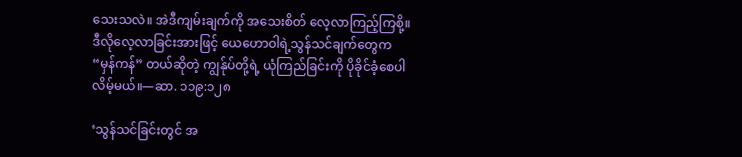သေးသလဲ။ အဲဒီကျမ်းချက်ကို အသေးစိတ် လေ့လာကြည့်ကြစို့။ ဒီလိုလေ့လာခြင်းအားဖြင့် ယေဟောဝါရဲ့သွန်သင်ချက်တွေက “မှန်ကန်” တယ်ဆိုတဲ့ ကျွန်ုပ်တို့ရဲ့ ယုံကြည်ခြင်းကို ပိုခိုင်ခံ့စေပါလိမ့်မယ်။—ဆာ. ၁၁၉:၁၂၈

‘သွန်သင်ခြင်းတွင် အ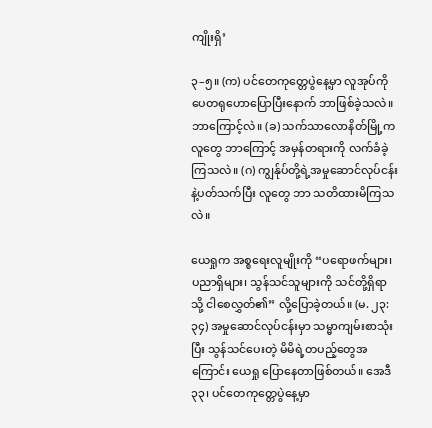ကျိုးရှိ’

၃–၅။ (က) ပင်တေကုတ္တေပွဲနေ့မှာ လူအုပ်ကို ပေတရုဟောပြောပြီးနောက် ဘာဖြစ်ခဲ့သလဲ။ ဘာကြောင့်လဲ။ (ခ) သက်သာလောနိတ်မြို့ကလူတွေ ဘာကြောင့် အမှန်တရားကို လက်ခံခဲ့ကြသလဲ။ (ဂ) ကျွန်ုပ်တို့ရဲ့အမှုဆောင်လုပ်ငန်းနဲ့ပတ်သက်ပြီး လူတွေ ဘာ သတိထားမိကြသလဲ။

ယေရှုက အစ္စရေးလူမျိုးကို “ပရောဖက်များ၊ ပညာရှိများ၊ သွန်သင်သူများကို သင်တို့ရှိရာသို့ ငါစေလွှတ်၏” လို့ပြောခဲ့တယ်။ (မ. ၂၃:၃၄) အမှုဆောင်လုပ်ငန်းမှာ သမ္မာကျမ်းစာသုံးပြီး သွန်သင်ပေးတဲ့ မိမိရဲ့တပည့်တွေအကြောင်း ယေရှု ပြောနေတာဖြစ်တယ်။ အေဒီ ၃၃၊ ပင်တေကုတ္တေပွဲနေ့မှာ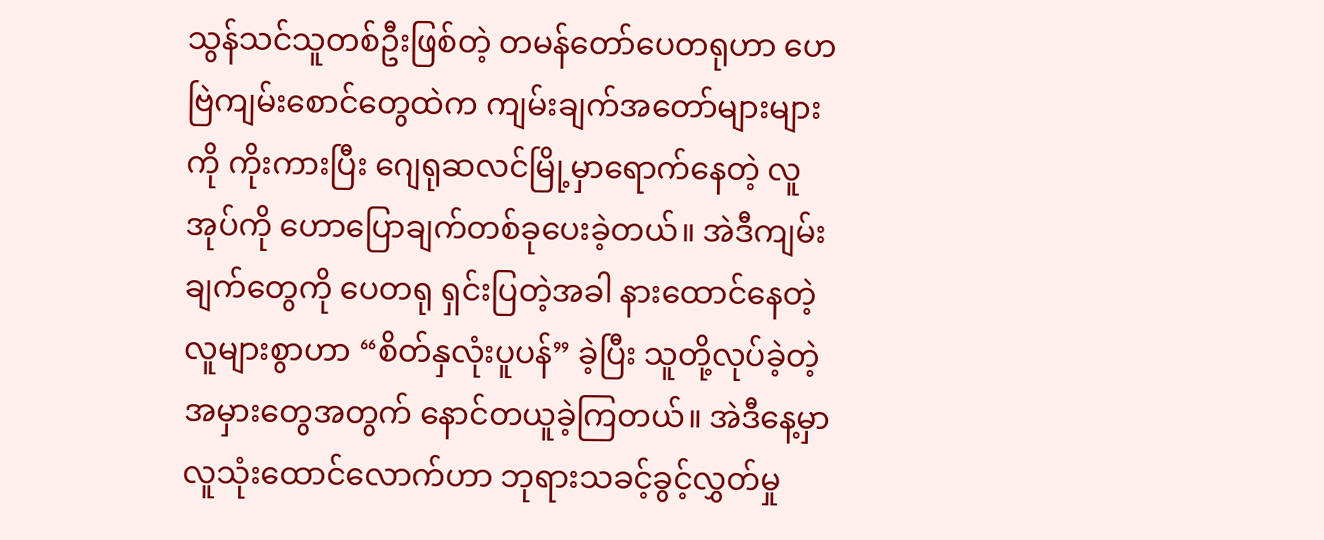သွန်သင်သူတစ်ဦးဖြစ်တဲ့ တမန်တော်ပေတရုဟာ ဟေဗြဲကျမ်းစောင်တွေထဲက ကျမ်းချက်အတော်များများကို ကိုးကားပြီး ဂျေရုဆလင်မြို့မှာရောက်နေတဲ့ လူအုပ်ကို ဟောပြောချက်တစ်ခုပေးခဲ့တယ်။ အဲဒီကျမ်းချက်တွေကို ပေတရု ရှင်းပြတဲ့အခါ နားထောင်နေတဲ့ လူများစွာဟာ “စိတ်နှလုံးပူပန်” ခဲ့ပြီး သူတို့လုပ်ခဲ့တဲ့ အမှားတွေအတွက် နောင်တယူခဲ့ကြတယ်။ အဲဒီနေ့မှာ လူသုံးထောင်လောက်ဟာ ဘုရားသခင့်ခွင့်လွှတ်မှု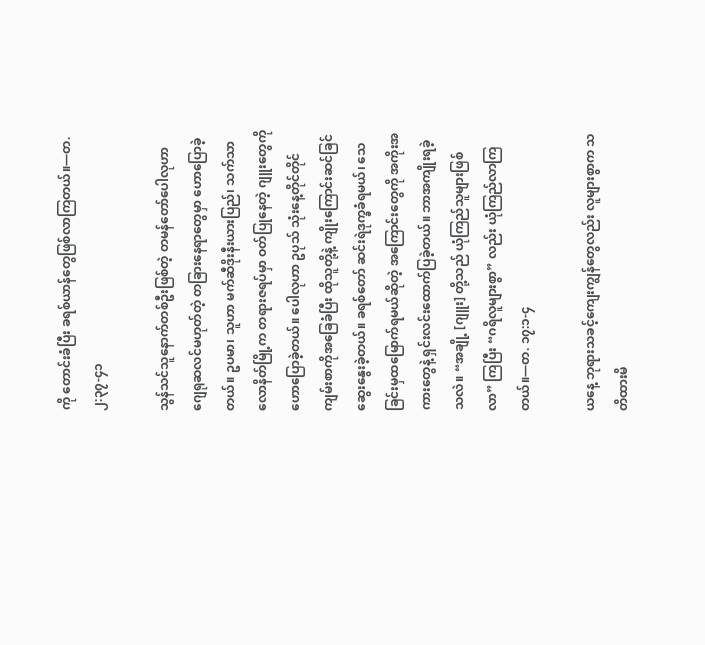ကို တောင်းခံပြီး ခရစ်ယာန်တွေဖြစ်လာကြတယ်။—တ. ၂:၃၇-၄၁

သွန်သင်သူနောက်တစ်ဦးဖြစ်တဲ့ တမန်တော်ပေါလုဟာ ဂျေရုဆလင်မဟုတ်တဲ့ တခြားနေရာတွေမှာ ဟောပြောခဲ့တယ်။ ဥပမာ၊ သူဟာ မက်ဆီဒိုးနီးယားပြည်၊ သက်သာလောနိတ်မြို့က တရားဇရပ်မှာ ဝတ်ပြုနေတဲ့ ဂျူးတွေကို ဟောပြောခဲ့တယ်။ ပေါလုဟာ ဥပုသ် သုံးနေ့တိုင်တိုင် ကျမ်းစာကိုအခြေခံပြီး ထိုသူတို့နဲ့ ကျိုးကြောင်းဆင်ခြင် ဆွေးနွေးခဲ့တယ်။ ခရစ်တော် ဆင်းရဲဒုက္ခခံရမယ်၊ သေခြင်းမှထမြောက်ရမယ်ဆိုတဲ့ အကြောင်းတွေကို အကိုးအကားတွေနဲ့ ရှင်းလင်းထောက်ပြခဲ့တယ်။ ဘာအကျိုးရခဲ့သလဲ။ “အချို့ [ဂျူး] တို့သည် ယုံကြည်သူများဖြစ်လာ” ကြပြီး “ဂရိလူများစွာ” လည်း ယုံကြည်လာကြတယ်။—တ. ၁၇:၁-၄

ယနေ့ ဘုရားသခင့်ကျေးကျွန်တွေလည်း လူများစွာက သတိထားမိ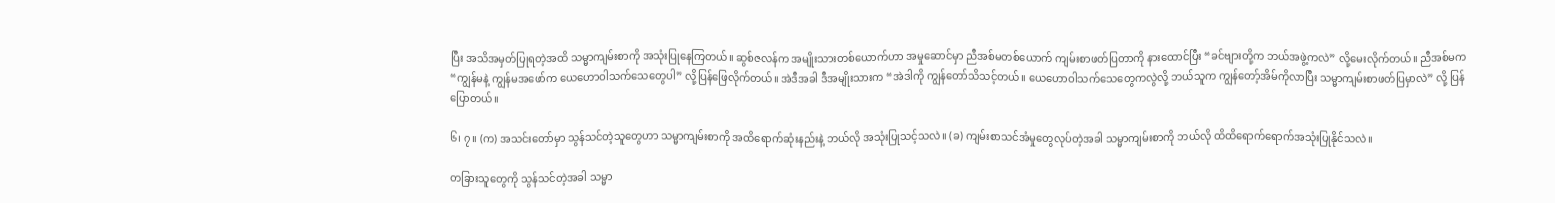ပြီး အသိအမှတ်ပြုရတဲ့အထိ သမ္မာကျမ်းစာကို အသုံးပြုနေကြတယ်။ ဆွစ်ဇလန်က အမျိုးသားတစ်ယောက်ဟာ အမှုဆောင်မှာ ညီအစ်မတစ်ယောက် ကျမ်းစာဖတ်ပြတာကို နားထောင်ပြီး “ခင်ဗျားတို့က ဘယ်အဖွဲ့ကလဲ” လို့မေးလိုက်တယ်။ ညီအစ်မက “ကျွန်မနဲ့ ကျွန်မအဖော်က ယေဟောဝါသက်သေတွေပါ” လို့ပြန်ဖြေလိုက်တယ်။ အဲဒီအခါ ဒီအမျိုးသားက “အဲဒါကို ကျွန်တော်သိသင့်တယ်။ ယေဟောဝါသက်သေတွေကလွဲလို့ ဘယ်သူက ကျွန်တော့်အိမ်ကိုလာပြီး သမ္မာကျမ်းစာဖတ်ပြမှာလဲ” လို့ ပြန်ပြောတယ်။

၆၊ ၇။ (က) အသင်းတော်မှာ သွန်သင်တဲ့သူတွေဟာ သမ္မာကျမ်းစာကို အထိရောက်ဆုံးနည်းနဲ့ ဘယ်လို အသုံးပြုသင့်သလဲ။ (ခ) ကျမ်းစာသင်အံမှုတွေလုပ်တဲ့အခါ သမ္မာကျမ်းစာကို ဘယ်လို ထိထိရောက်ရောက်အသုံးပြုနိုင်သလဲ။

တခြားသူတွေကို သွန်သင်တဲ့အခါ သမ္မာ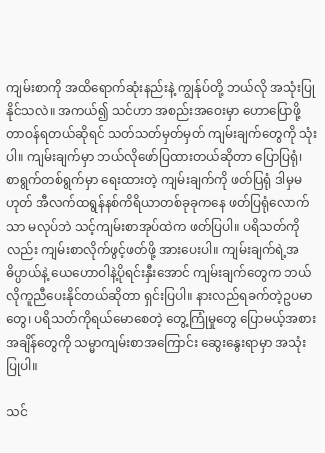ကျမ်းစာကို အထိရောက်ဆုံးနည်းနဲ့ ကျွန်ုပ်တို့ ဘယ်လို အသုံးပြုနိုင်သလဲ။ အကယ်၍ သင်ဟာ အစည်းအဝေးမှာ ဟောပြောဖို့ တာဝန်ရတယ်ဆိုရင် သတ်သတ်မှတ်မှတ် ကျမ်းချက်တွေကို သုံးပါ။ ကျမ်းချက်မှာ ဘယ်လိုဖော်ပြထားတယ်ဆိုတာ ပြောပြရုံ၊ စာရွက်တစ်ရွက်မှာ ရေးထားတဲ့ ကျမ်းချက်ကို ဖတ်ပြရုံ ဒါမှမဟုတ် အီလက်ထရွန်နစ်ကိရိယာတစ်ခုခုကနေ ဖတ်ပြရုံလောက်သာ မလုပ်ဘဲ သင့်ကျမ်းစာအုပ်ထဲက ဖတ်ပြပါ။ ပရိသတ်ကိုလည်း ကျမ်းစာလိုက်ဖွင့်ဖတ်ဖို့ အားပေးပါ။ ကျမ်းချက်ရဲ့အဓိပ္ပာယ်နဲ့ ယေဟောဝါနဲ့ပိုရင်းနှီးအောင် ကျမ်းချက်တွေက ဘယ်လိုကူညီပေးနိုင်တယ်ဆိုတာ ရှင်းပြပါ။ နားလည်ရခက်တဲ့ဥပမာတွေ၊ ပရိသတ်ကိုရယ်မောစေတဲ့ တွေ့ကြုံမှုတွေ ပြောမယ့်အစား အချိန်တွေကို သမ္မာကျမ်းစာအကြောင်း ဆွေးနွေးရာမှာ အသုံးပြုပါ။

သင်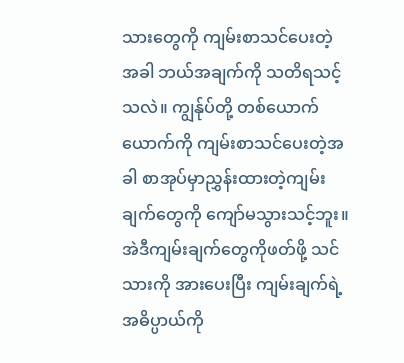သားတွေကို ကျမ်းစာသင်ပေးတဲ့အခါ ဘယ်အချက်ကို သတိရသင့်သလဲ။ ကျွန်ုပ်တို့ တစ်ယောက်ယောက်ကို ကျမ်းစာသင်ပေးတဲ့အခါ စာအုပ်မှာညွှန်းထားတဲ့ကျမ်းချက်တွေကို ကျော်မသွားသင့်ဘူး။ အဲဒီကျမ်းချက်တွေကိုဖတ်ဖို့ သင်သားကို အားပေးပြီး ကျမ်းချက်ရဲ့အဓိပ္ပာယ်ကို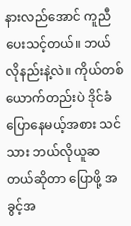နားလည်အောင် ကူညီပေးသင့်တယ်။ ဘယ်လိုနည်းနဲ့လဲ။ ကိုယ်တစ်ယောက်တည်းပဲ ဒိုင်ခံပြောနေမယ့်အစား သင်သား ဘယ်လိုယူဆတယ်ဆိုတာ ပြောဖို့ အခွင့်အ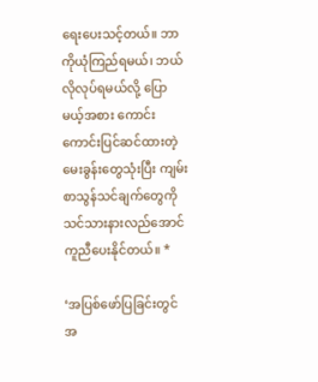ရေးပေးသင့်တယ်။ ဘာကိုယုံကြည်ရမယ်၊ ဘယ်လိုလုပ်ရမယ်လို့ ပြောမယ့်အစား ကောင်းကောင်းပြင်ဆင်ထားတဲ့မေးခွန်းတွေသုံးပြီး ကျမ်းစာသွန်သင်ချက်တွေကို သင်သားနားလည်အောင် ကူညီပေးနိုင်တယ်။ *

‘အပြစ်ဖော်ပြခြင်းတွင် အ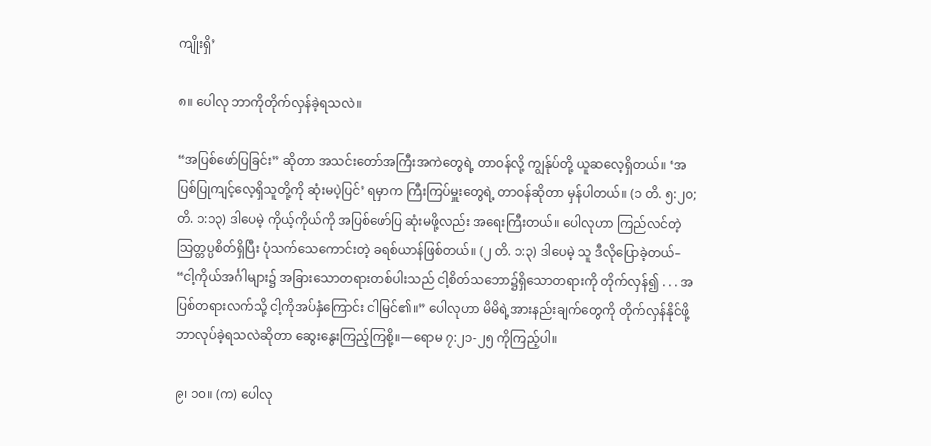ကျိုးရှိ’

၈။ ပေါလု ဘာကိုတိုက်လှန်ခဲ့ရသလဲ။

“အပြစ်ဖော်ပြခြင်း” ဆိုတာ အသင်းတော်အကြီးအကဲတွေရဲ့ တာဝန်လို့ ကျွန်ုပ်တို့ ယူဆလေ့ရှိတယ်။ ‘အပြစ်ပြုကျင့်လေ့ရှိသူတို့ကို ဆုံးမပဲ့ပြင်’ ရမှာက ကြီးကြပ်မှူးတွေရဲ့ တာဝန်ဆိုတာ မှန်ပါတယ်။ (၁ တိ. ၅:၂၀; တိ. ၁:၁၃) ဒါပေမဲ့ ကိုယ့်ကိုယ်ကို အပြစ်ဖော်ပြ ဆုံးမဖို့လည်း အရေးကြီးတယ်။ ပေါလုဟာ ကြည်လင်တဲ့သြတ္တပ္ပစိတ်ရှိပြီး ပုံသက်သေကောင်းတဲ့ ခရစ်ယာန်ဖြစ်တယ်။ (၂ တိ. ၁:၃) ဒါပေမဲ့ သူ ဒီလိုပြောခဲ့တယ်– “ငါ့ကိုယ်အင်္ဂါများ၌ အခြားသောတရားတစ်ပါးသည် ငါ့စိတ်သဘော၌ရှိသောတရားကို တိုက်လှန်၍ . . . အပြစ်တရားလက်သို့ ငါ့ကိုအပ်နှံကြောင်း ငါမြင်၏။” ပေါလုဟာ မိမိရဲ့အားနည်းချက်တွေကို တိုက်လှန်နိုင်ဖို့ ဘာလုပ်ခဲ့ရသလဲဆိုတာ ဆွေးနွေးကြည့်ကြစို့။—ရောမ ၇:၂၁-၂၅ ကိုကြည့်ပါ။

၉၊ ၁၀။ (က) ပေါလု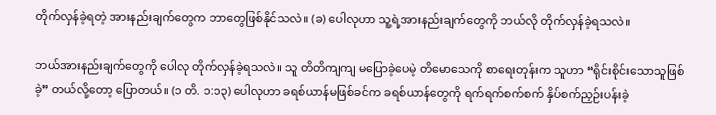တိုက်လှန်ခဲ့ရတဲ့ အားနည်းချက်တွေက ဘာတွေဖြစ်နိုင်သလဲ။ (ခ) ပေါလုဟာ သူ့ရဲ့အားနည်းချက်တွေကို ဘယ်လို တိုက်လှန်ခဲ့ရသလဲ။

ဘယ်အားနည်းချက်တွေကို ပေါလု တိုက်လှန်ခဲ့ရသလဲ။ သူ တိတိကျကျ မပြောခဲ့ပေမဲ့ တိမောသေကို စာရေးတုန်းက သူဟာ “ရိုင်းစိုင်းသောသူဖြစ်ခဲ့” တယ်လို့တော့ ပြောတယ်။ (၁ တိ. ၁:၁၃) ပေါလုဟာ ခရစ်ယာန်မဖြစ်ခင်က ခရစ်ယာန်တွေကို ရက်ရက်စက်စက် နှိပ်စက်ညှဉ်းပန်းခဲ့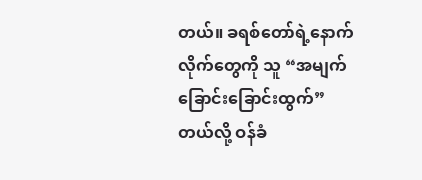တယ်။ ခရစ်တော်ရဲ့နောက်လိုက်တွေကို သူ “အမျက်ခြောင်းခြောင်းထွက်” တယ်လို့ ဝန်ခံ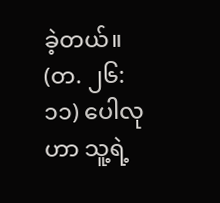ခဲ့တယ်။ (တ. ၂၆:၁၁) ပေါလုဟာ သူ့ရဲ့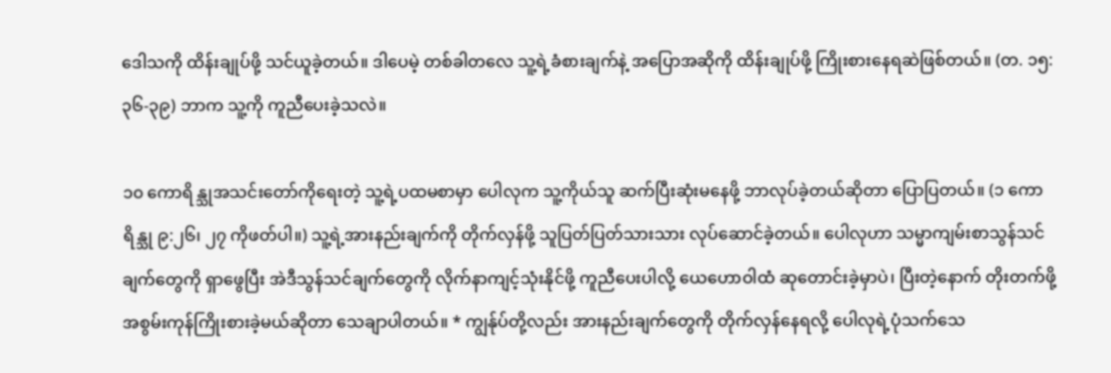ဒေါသကို ထိန်းချုပ်ဖို့ သင်ယူခဲ့တယ်။ ဒါပေမဲ့ တစ်ခါတလေ သူ့ရဲ့ခံစားချက်နဲ့ အပြောအဆိုကို ထိန်းချုပ်ဖို့ ကြိုးစားနေရဆဲဖြစ်တယ်။ (တ. ၁၅:၃၆-၃၉) ဘာက သူ့ကို ကူညီပေးခဲ့သလဲ။

၁၀ ကောရိန္သုအသင်းတော်ကိုရေးတဲ့ သူ့ရဲ့ပထမစာမှာ ပေါလုက သူ့ကိုယ်သူ ဆက်ပြီးဆုံးမနေဖို့ ဘာလုပ်ခဲ့တယ်ဆိုတာ ပြောပြတယ်။ (၁ ကောရိန္သု ၉:၂၆၊ ၂၇ ကိုဖတ်ပါ။) သူ့ရဲ့အားနည်းချက်ကို တိုက်လှန်ဖို့ သူပြတ်ပြတ်သားသား လုပ်ဆောင်ခဲ့တယ်။ ပေါလုဟာ သမ္မာကျမ်းစာသွန်သင်ချက်တွေကို ရှာဖွေပြီး အဲဒီသွန်သင်ချက်တွေကို လိုက်နာကျင့်သုံးနိုင်ဖို့ ကူညီပေးပါလို့ ယေဟောဝါထံ ဆုတောင်းခဲ့မှာပဲ၊ ပြီးတဲ့နောက် တိုးတက်ဖို့ အစွမ်းကုန်ကြိုးစားခဲ့မယ်ဆိုတာ သေချာပါတယ်။ * ကျွန်ုပ်တို့လည်း အားနည်းချက်တွေကို တိုက်လှန်နေရလို့ ပေါလုရဲ့ပုံသက်သေ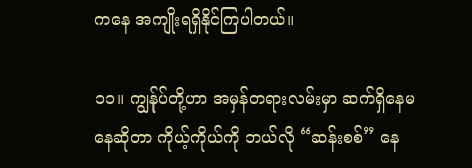ကနေ အကျိုးရရှိနိုင်ကြပါတယ်။

၁၁။ ကျွန်ုပ်တို့ဟာ အမှန်တရားလမ်းမှာ ဆက်ရှိနေမနေဆိုတာ ကိုယ့်ကိုယ်ကို ဘယ်လို “ဆန်းစစ်” နေ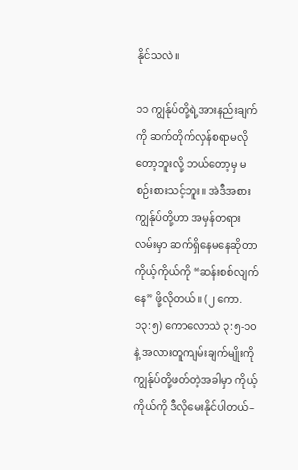နိုင်သလဲ။

၁၁ ကျွန်ုပ်တို့ရဲ့အားနည်းချက်ကို ဆက်တိုက်လှန်စရာမလိုတော့ဘူးလို့ ဘယ်တော့မှ မစဉ်းစားသင့်ဘူး။ အဲဒီအစား ကျွန်ုပ်တို့ဟာ အမှန်တရားလမ်းမှာ ဆက်ရှိနေမနေဆိုတာ ကိုယ့်ကိုယ်ကို “ဆန်းစစ်လျက်နေ” ဖို့လိုတယ်။ (၂ ကော. ၁၃:၅) ကောလောသဲ ၃:၅-၁၀ နဲ့ အလားတူကျမ်းချက်မျိုးကို ကျွန်ုပ်တို့ဖတ်တဲ့အခါမှာ ကိုယ့်ကိုယ်ကို ဒီလိုမေးနိုင်ပါတယ်–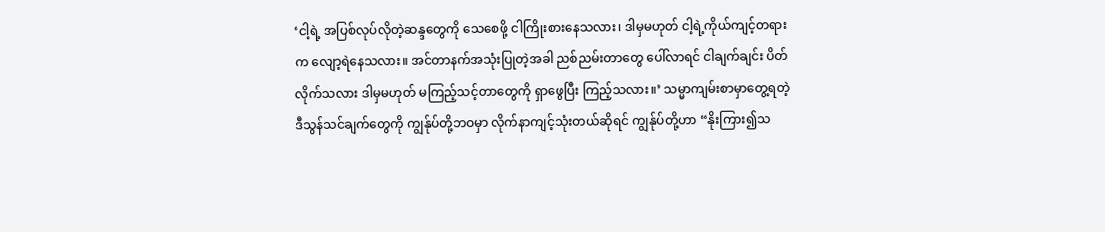‘ငါ့ရဲ့ အပြစ်လုပ်လိုတဲ့ဆန္ဒတွေကို သေစေဖို့ ငါကြိုးစားနေသလား၊ ဒါမှမဟုတ် ငါ့ရဲ့ကိုယ်ကျင့်တရားက လျော့ရဲနေသလား။ အင်တာနက်အသုံးပြုတဲ့အခါ ညစ်ညမ်းတာတွေ ပေါ်လာရင် ငါချက်ချင်း ပိတ်လိုက်သလား ဒါမှမဟုတ် မကြည့်သင့်တာတွေကို ရှာဖွေပြီး ကြည့်သလား။’ သမ္မာကျမ်းစာမှာတွေ့ရတဲ့ ဒီသွန်သင်ချက်တွေကို ကျွန်ုပ်တို့ဘဝမှာ လိုက်နာကျင့်သုံးတယ်ဆိုရင် ကျွန်ုပ်တို့ဟာ “နိုးကြား၍သ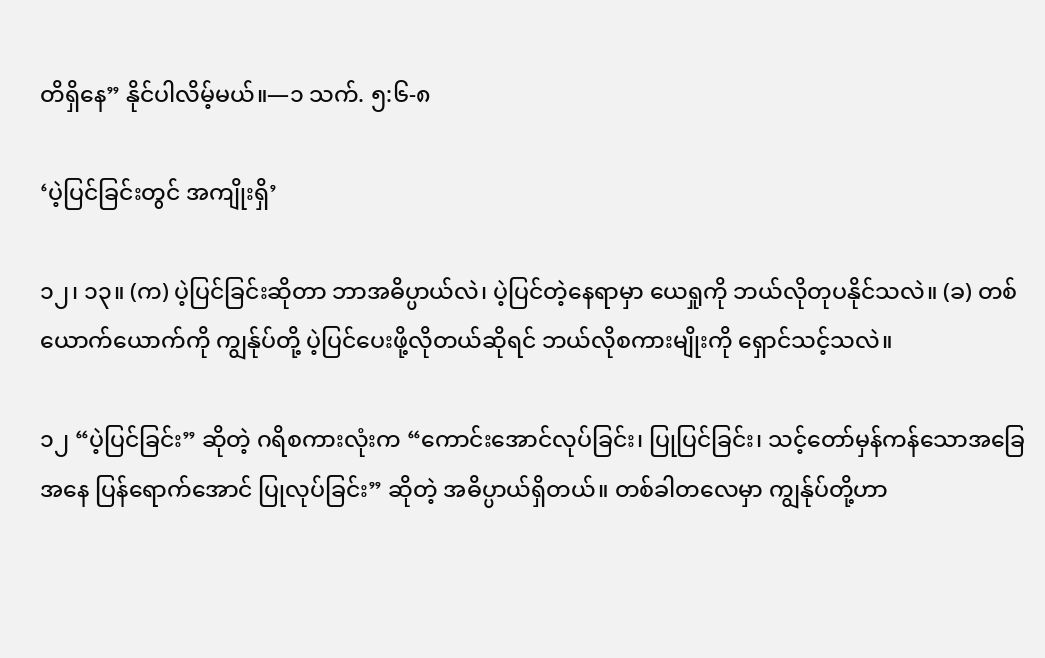တိရှိနေ” နိုင်ပါလိမ့်မယ်။—၁ သက်. ၅:၆-၈

‘ပဲ့ပြင်ခြင်းတွင် အကျိုးရှိ’

၁၂၊ ၁၃။ (က) ပဲ့ပြင်ခြင်းဆိုတာ ဘာအဓိပ္ပာယ်လဲ၊ ပဲ့ပြင်တဲ့နေရာမှာ ယေရှုကို ဘယ်လိုတုပနိုင်သလဲ။ (ခ) တစ်ယောက်ယောက်ကို ကျွန်ုပ်တို့ ပဲ့ပြင်ပေးဖို့လိုတယ်ဆိုရင် ဘယ်လိုစကားမျိုးကို ရှောင်သင့်သလဲ။

၁၂ “ပဲ့ပြင်ခြင်း” ဆိုတဲ့ ဂရိစကားလုံးက “ကောင်းအောင်လုပ်ခြင်း၊ ပြုပြင်ခြင်း၊ သင့်တော်မှန်ကန်သောအခြေအနေ ပြန်ရောက်အောင် ပြုလုပ်ခြင်း” ဆိုတဲ့ အဓိပ္ပာယ်ရှိတယ်။ တစ်ခါတလေမှာ ကျွန်ုပ်တို့ဟာ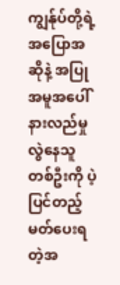ကျွန်ုပ်တို့ရဲ့အပြောအဆိုနဲ့ အပြုအမူအပေါ် နားလည်မှုလွဲနေသူတစ်ဦးကို ပဲ့ပြင်တည့်မတ်ပေးရတဲ့အ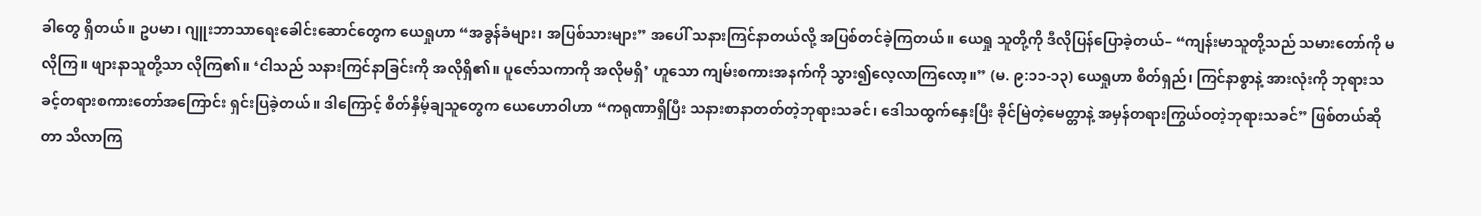ခါတွေ ရှိတယ်။ ဥပမာ၊ ဂျူးဘာသာရေးခေါင်းဆောင်တွေက ယေရှုဟာ “အခွန်ခံများ၊ အပြစ်သားများ” အပေါ် သနားကြင်နာတယ်လို့ အပြစ်တင်ခဲ့ကြတယ်။ ယေရှု သူတို့ကို ဒီလိုပြန်ပြောခဲ့တယ်– “ကျန်းမာသူတို့သည် သမားတော်ကို မလိုကြ။ ဖျားနာသူတို့သာ လိုကြ၏။ ‘ငါသည် သနားကြင်နာခြင်းကို အလိုရှိ၏။ ပူဇော်သကာကို အလိုမရှိ’ ဟူသော ကျမ်းစကားအနက်ကို သွား၍လေ့လာကြလော့။” (မ. ၉:၁၁-၁၃) ယေရှုဟာ စိတ်ရှည်၊ ကြင်နာစွာနဲ့ အားလုံးကို ဘုရားသခင့်တရားစကားတော်အကြောင်း ရှင်းပြခဲ့တယ်။ ဒါကြောင့် စိတ်နှိမ့်ချသူတွေက ယေဟောဝါဟာ “ကရုဏာရှိပြီး သနားစာနာတတ်တဲ့ဘုရားသခင်၊ ဒေါသထွက်နှေးပြီး ခိုင်မြဲတဲ့မေတ္တာနဲ့ အမှန်တရားကြွယ်ဝတဲ့ဘုရားသခင်” ဖြစ်တယ်ဆိုတာ သိလာကြ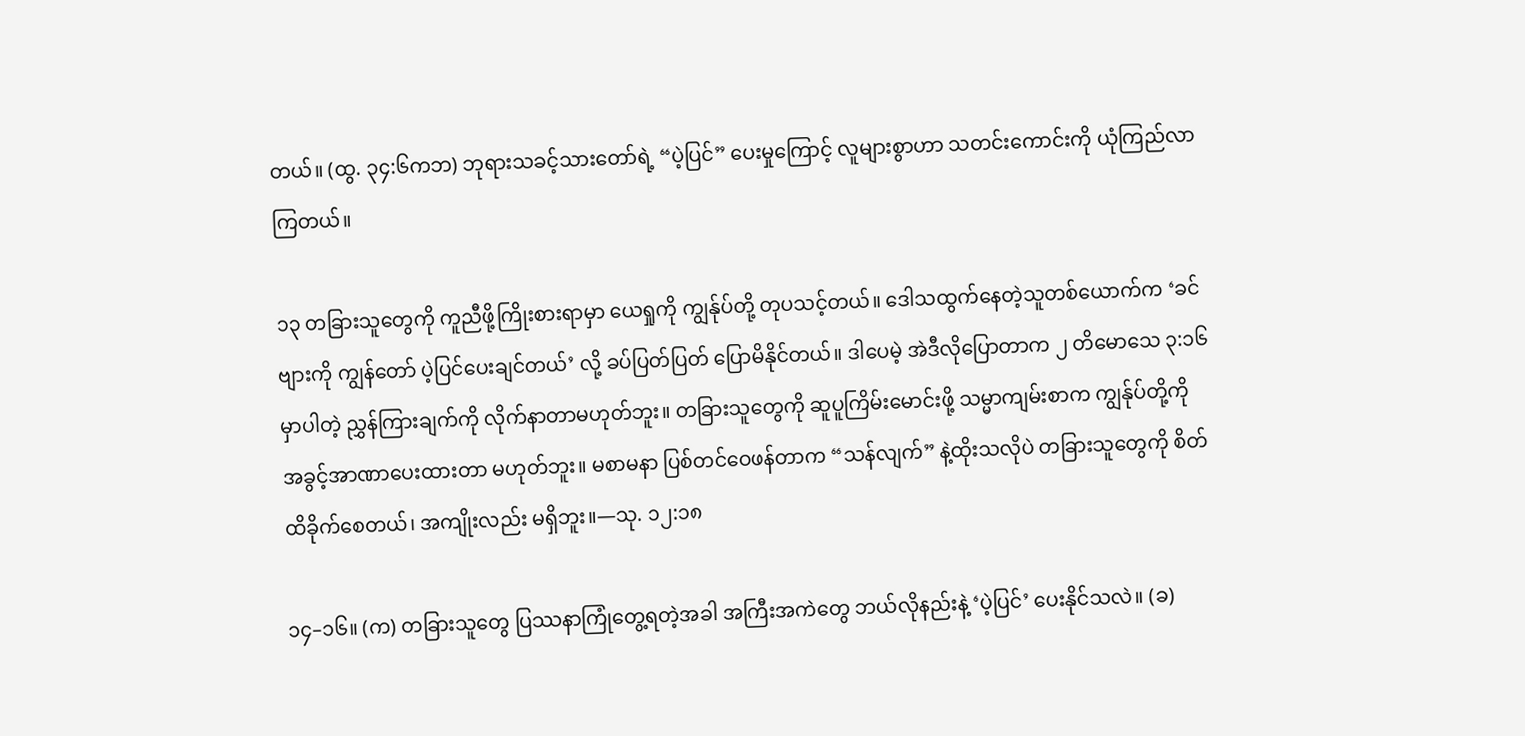တယ်။ (ထွ. ၃၄:၆ကဘ) ဘုရားသခင့်သားတော်ရဲ့ “ပဲ့ပြင်” ပေးမှုကြောင့် လူများစွာဟာ သတင်းကောင်းကို ယုံကြည်လာကြတယ်။

၁၃ တခြားသူတွေကို ကူညီဖို့ကြိုးစားရာမှာ ယေရှုကို ကျွန်ုပ်တို့ တုပသင့်တယ်။ ဒေါသထွက်နေတဲ့သူတစ်ယောက်က ‘ခင်ဗျားကို ကျွန်တော် ပဲ့ပြင်ပေးချင်တယ်’ လို့ ခပ်ပြတ်ပြတ် ပြောမိနိုင်တယ်။ ဒါပေမဲ့ အဲဒီလိုပြောတာက ၂ တိမောသေ ၃:၁၆ မှာပါတဲ့ ညွှန်ကြားချက်ကို လိုက်နာတာမဟုတ်ဘူး။ တခြားသူတွေကို ဆူပူကြိမ်းမောင်းဖို့ သမ္မာကျမ်းစာက ကျွန်ုပ်တို့ကို အခွင့်အာဏာပေးထားတာ မဟုတ်ဘူး။ မစာမနာ ပြစ်တင်ဝေဖန်တာက “သန်လျက်” နဲ့ထိုးသလိုပဲ တခြားသူတွေကို စိတ်ထိခိုက်စေတယ်၊ အကျိုးလည်း မရှိဘူး။—သု. ၁၂:၁၈

၁၄–၁၆။ (က) တခြားသူတွေ ပြဿနာကြုံတွေ့ရတဲ့အခါ အကြီးအကဲတွေ ဘယ်လိုနည်းနဲ့ ‘ပဲ့ပြင်’ ပေးနိုင်သလဲ။ (ခ)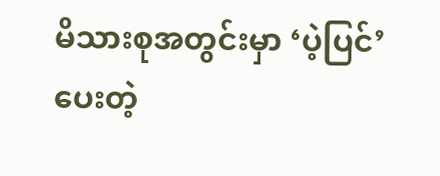မိသားစုအတွင်းမှာ ‘ပဲ့ပြင်’ ပေးတဲ့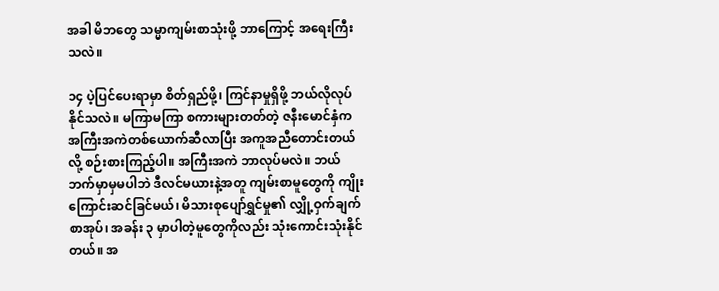အခါ မိဘတွေ သမ္မာကျမ်းစာသုံးဖို့ ဘာကြောင့် အရေးကြီးသလဲ။

၁၄ ပဲ့ပြင်ပေးရာမှာ စိတ်ရှည်ဖို့၊ ကြင်နာမှုရှိဖို့ ဘယ်လိုလုပ်နိုင်သလဲ။ မကြာမကြာ စကားများတတ်တဲ့ ဇနီးမောင်နှံက အကြီးအကဲတစ်ယောက်ဆီလာပြီး အကူအညီတောင်းတယ်လို့ စဉ်းစားကြည့်ပါ။ အကြီးအကဲ ဘာလုပ်မလဲ။ ဘယ်ဘက်မှာမှမပါဘဲ ဒီလင်မယားနဲ့အတူ ကျမ်းစာမူတွေကို ကျိုးကြောင်းဆင်ခြင်မယ်၊ မိသားစုပျော်ရွှင်မှု၏ လျှို့ဝှက်ချက်စာအုပ်၊ အခန်း ၃ မှာပါတဲ့မူတွေကိုလည်း သုံးကောင်းသုံးနိုင်တယ်။ အ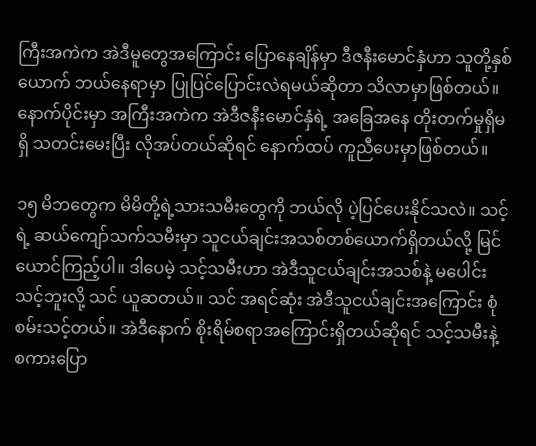ကြီးအကဲက အဲဒီမူတွေအကြောင်း ပြောနေချိန်မှာ ဒီဇနီးမောင်နှံဟာ သူတို့နှစ်ယောက် ဘယ်နေရာမှာ ပြုပြင်ပြောင်းလဲရမယ်ဆိုတာ သိလာမှာဖြစ်တယ်။ နောက်ပိုင်းမှာ အကြီးအကဲက အဲဒီဇနီးမောင်နှံရဲ့ အခြေအနေ တိုးတက်မှုရှိမရှိ သတင်းမေးပြီး လိုအပ်တယ်ဆိုရင် နောက်ထပ် ကူညီပေးမှာဖြစ်တယ်။

၁၅ မိဘတွေက မိမိတို့ရဲ့သားသမီးတွေကို ဘယ်လို ပဲ့ပြင်ပေးနိုင်သလဲ။ သင့်ရဲ့ ဆယ်ကျော်သက်သမီးမှာ သူငယ်ချင်းအသစ်တစ်ယောက်ရှိတယ်လို့ မြင်ယောင်ကြည့်ပါ။ ဒါပေမဲ့ သင့်သမီးဟာ အဲဒီသူငယ်ချင်းအသစ်နဲ့ မပေါင်းသင့်ဘူးလို့ သင် ယူဆတယ်။ သင် အရင်ဆုံး အဲဒီသူငယ်ချင်းအကြောင်း စုံစမ်းသင့်တယ်။ အဲဒီနောက် စိုးရိမ်စရာအကြောင်းရှိတယ်ဆိုရင် သင့်သမီးနဲ့ စကားပြော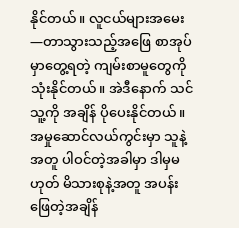နိုင်တယ်။ လူငယ်များအမေး—တာသွားသည့်အဖြေ စာအုပ်မှာတွေ့ရတဲ့ ကျမ်းစာမူတွေကို သုံးနိုင်တယ်။ အဲဒီနောက် သင် သူ့ကို အချိန် ပိုပေးနိုင်တယ်။ အမှုဆောင်လယ်ကွင်းမှာ သူနဲ့အတူ ပါဝင်တဲ့အခါမှာ ဒါမှမဟုတ် မိသားစုနဲ့အတူ အပန်းဖြေတဲ့အချိန်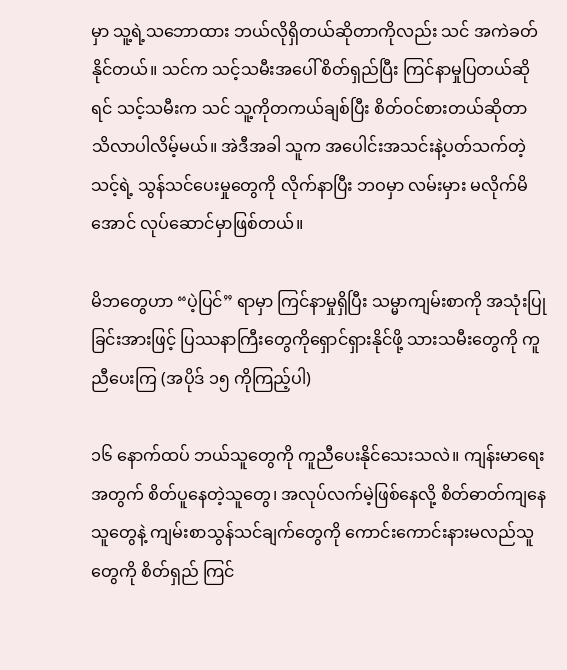မှာ သူ့ရဲ့သဘောထား ဘယ်လိုရှိတယ်ဆိုတာကိုလည်း သင် အကဲခတ်နိုင်တယ်။ သင်က သင့်သမီးအပေါ် စိတ်ရှည်ပြီး ကြင်နာမှုပြတယ်ဆိုရင် သင့်သမီးက သင် သူ့ကိုတကယ်ချစ်ပြီး စိတ်ဝင်စားတယ်ဆိုတာ သိလာပါလိမ့်မယ်။ အဲဒီအခါ သူက အပေါင်းအသင်းနဲ့ပတ်သက်တဲ့ သင့်ရဲ့ သွန်သင်ပေးမှုတွေကို လိုက်နာပြီး ဘဝမှာ လမ်းမှား မလိုက်မိအောင် လုပ်ဆောင်မှာဖြစ်တယ်။

မိဘတွေဟာ “ပဲ့ပြင်” ရာမှာ ကြင်နာမှုရှိပြီး သမ္မာကျမ်းစာကို အသုံးပြုခြင်းအားဖြင့် ပြဿနာကြီးတွေကိုရှောင်ရှားနိုင်ဖို့ သားသမီးတွေကို ကူညီပေးကြ (အပိုဒ် ၁၅ ကိုကြည့်ပါ)

၁၆ နောက်ထပ် ဘယ်သူတွေကို ကူညီပေးနိုင်သေးသလဲ။ ကျန်းမာရေးအတွက် စိတ်ပူနေတဲ့သူတွေ၊ အလုပ်လက်မဲ့ဖြစ်နေလို့ စိတ်ဓာတ်ကျနေသူတွေနဲ့ ကျမ်းစာသွန်သင်ချက်တွေကို ကောင်းကောင်းနားမလည်သူတွေကို စိတ်ရှည် ကြင်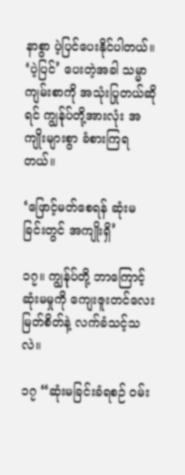နာစွာ ပဲ့ပြင်ပေးနိုင်ပါတယ်။ ‘ပဲ့ပြင်’ ပေးတဲ့အခါ သမ္မာကျမ်းစာကို အသုံးပြုတယ်ဆိုရင် ကျွန်ုပ်တို့အားလုံး အကျိုးများစွာ ခံစားကြရတယ်။

‘ဖြောင့်မတ်စေရန် ဆုံးမခြင်းတွင် အကျိုးရှိ’

၁၇။ ကျွန်ုပ်တို့ ဘာကြောင့် ဆုံးမမှုကို ကျေးဇူးတင်လေးမြတ်စိတ်နဲ့ လက်ခံသင့်သလဲ။

၁၇ “ဆုံးမခြင်းခံရစဉ် ဝမ်း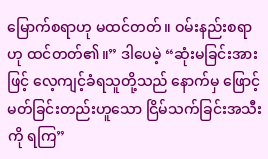မြောက်စရာဟု မထင်တတ်။ ဝမ်းနည်းစရာဟု ထင်တတ်၏။” ဒါပေမဲ့ “ဆုံးမခြင်းအားဖြင့် လေ့ကျင့်ခံရသူတို့သည် နောက်မှ ဖြောင့်မတ်ခြင်းတည်းဟူသော ငြိမ်သက်ခြင်းအသီးကို ရကြ”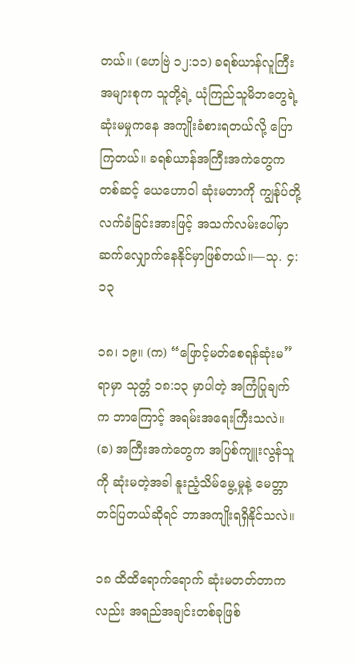တယ်။ (ဟေဗြဲ ၁၂:၁၁) ခရစ်ယာန်လူကြီးအများစုက သူတို့ရဲ့ ယုံကြည်သူမိဘတွေရဲ့ ဆုံးမမှုကနေ အကျိုးခံစားရတယ်လို့ ပြောကြတယ်။ ခရစ်ယာန်အကြီးအကဲတွေကတစ်ဆင့် ယေဟောဝါ ဆုံးမတာကို ကျွန်ုပ်တို့ လက်ခံခြင်းအားဖြင့် အသက်လမ်းပေါ်မှာ ဆက်လျှောက်နေနိုင်မှာဖြစ်တယ်။—သု. ၄:၁၃

၁၈၊ ၁၉။ (က) “ဖြောင့်မတ်စေရန်ဆုံးမ” ရာမှာ သုတ္တံ ၁၈:၁၃ မှာပါတဲ့ အကြံပြုချက်က ဘာကြောင့် အရမ်းအရေးကြီးသလဲ။ (ခ) အကြီးအကဲတွေက အပြစ်ကျူးလွန်သူကို ဆုံးမတဲ့အခါ နူးညံ့သိမ်မွေ့မှုနဲ့ မေတ္တာ တင်ပြတယ်ဆိုရင် ဘာအကျိုးရရှိနိုင်သလဲ။

၁၈ ထိထိရောက်ရောက် ဆုံးမတတ်တာကလည်း အရည်အချင်းတစ်ခုဖြစ်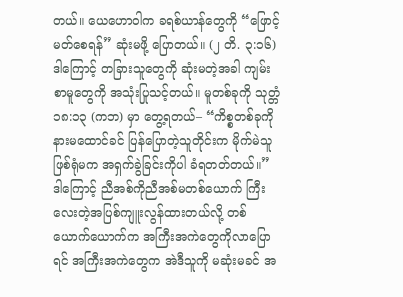တယ်။ ယေဟောဝါက ခရစ်ယာန်တွေကို “ဖြောင့်မတ်စေရန်” ဆုံးမဖို့ ပြောတယ်။ (၂ တိ. ၃:၁၆) ဒါကြောင့် တခြားသူတွေကို ဆုံးမတဲ့အခါ ကျမ်းစာမူတွေကို အသုံးပြုသင့်တယ်။ မူတစ်ခုကို သုတ္တံ ၁၈:၁၃ (ကဘ) မှာ တွေ့ရတယ်– “ကိစ္စတစ်ခုကို နားမထောင်ခင် ပြန်ပြောတဲ့သူတိုင်းက မိုက်မဲသူဖြစ်ရုံမက အရှက်ခွဲခြင်းကိုပါ ခံရတတ်တယ်။” ဒါကြောင့် ညီအစ်ကိုညီအစ်မတစ်ယောက် ကြီးလေးတဲ့အပြစ်ကျူးလွန်ထားတယ်လို့ တစ်ယောက်ယောက်က အကြီးအကဲတွေကိုလာပြောရင် အကြီးအကဲတွေက အဲဒီသူကို မဆုံးမခင် အ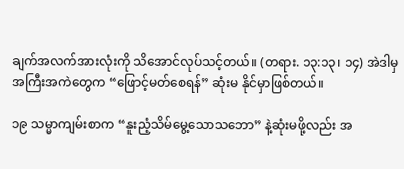ချက်အလက်အားလုံးကို သိအောင်လုပ်သင့်တယ်။ (တရား. ၁၃:၁၃၊ ၁၄) အဲဒါမှ အကြီးအကဲတွေက “ဖြောင့်မတ်စေရန်” ဆုံးမ နိုင်မှာဖြစ်တယ်။

၁၉ သမ္မာကျမ်းစာက “နူးညံ့သိမ်မွေ့သောသဘော” နဲ့ဆုံးမဖို့လည်း အ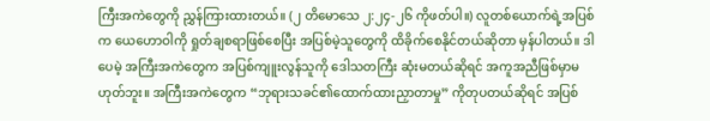ကြီးအကဲတွေကို ညွှန်ကြားထားတယ်။ (၂ တိမောသေ ၂:၂၄-၂၆ ကိုဖတ်ပါ။) လူတစ်ယောက်ရဲ့အပြစ်က ယေဟောဝါကို ရှုတ်ချစရာဖြစ်စေပြီး အပြစ်မဲ့သူတွေကို ထိခိုက်စေနိုင်တယ်ဆိုတာ မှန်ပါတယ်။ ဒါပေမဲ့ အကြီးအကဲတွေက အပြစ်ကျူးလွန်သူကို ဒေါသတကြီး ဆုံးမတယ်ဆိုရင် အကူအညီဖြစ်မှာမဟုတ်ဘူး။ အကြီးအကဲတွေက “ဘုရားသခင်၏ထောက်ထားညှာတာမှု” ကိုတုပတယ်ဆိုရင် အပြစ်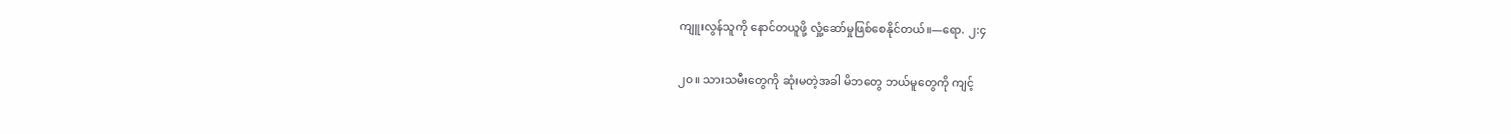ကျူးလွန်သူကို နောင်တယူဖို့ လှုံ့ဆော်မှုဖြစ်စေနိုင်တယ်။—ရော. ၂:၄

၂၀။ သားသမီးတွေကို ဆုံးမတဲ့အခါ မိဘတွေ ဘယ်မူတွေကို ကျင့်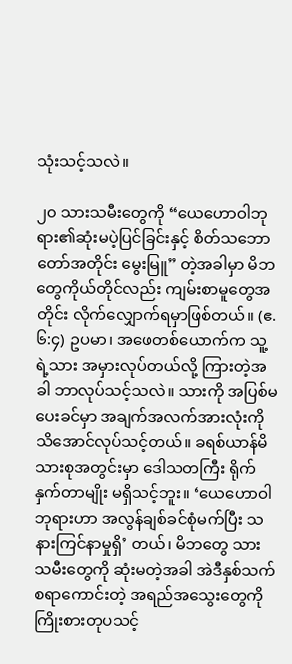သုံးသင့်သလဲ။

၂၀ သားသမီးတွေကို “ယေဟောဝါဘုရား၏ဆုံးမပဲ့ပြင်ခြင်းနှင့် စိတ်သဘောတော်အတိုင်း မွေးမြူ” တဲ့အခါမှာ မိဘတွေကိုယ်တိုင်လည်း ကျမ်းစာမူတွေအတိုင်း လိုက်လျှောက်ရမှာဖြစ်တယ်။ (ဧ. ၆:၄) ဥပမာ၊ အဖေတစ်ယောက်က သူ့ရဲ့သား အမှားလုပ်တယ်လို့ ကြားတဲ့အခါ ဘာလုပ်သင့်သလဲ။ သားကို အပြစ်မပေးခင်မှာ အချက်အလက်အားလုံးကို သိအောင်လုပ်သင့်တယ်။ ခရစ်ယာန်မိသားစုအတွင်းမှာ ဒေါသတကြီး ရိုက်နှက်တာမျိုး မရှိသင့်ဘူး။ ‘ယေဟောဝါဘုရားဟာ အလွန်ချစ်ခင်စုံမက်ပြီး သနားကြင်နာမှုရှိ’ တယ်၊ မိဘတွေ သားသမီးတွေကို ဆုံးမတဲ့အခါ အဲဒီနှစ်သက်စရာကောင်းတဲ့ အရည်အသွေးတွေကို ကြိုးစားတုပသင့်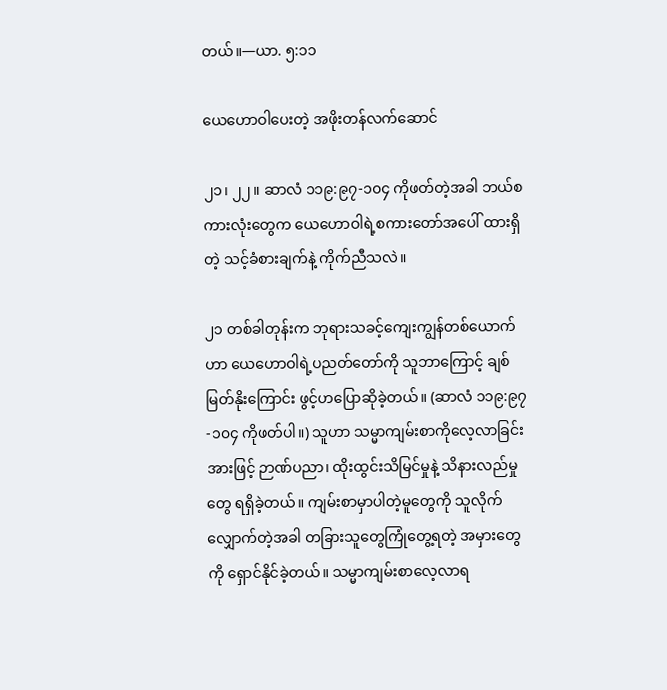တယ်။—ယာ. ၅:၁၁

ယေဟောဝါပေးတဲ့ အဖိုးတန်လက်ဆောင်

၂၁၊ ၂၂။ ဆာလံ ၁၁၉:၉၇-၁၀၄ ကိုဖတ်တဲ့အခါ ဘယ်စကားလုံးတွေက ယေဟောဝါရဲ့စကားတော်အပေါ် ထားရှိတဲ့ သင့်ခံစားချက်နဲ့ ကိုက်ညီသလဲ။

၂၁ တစ်ခါတုန်းက ဘုရားသခင့်ကျေးကျွန်တစ်ယောက်ဟာ ယေဟောဝါရဲ့ပညတ်တော်ကို သူဘာကြောင့် ချစ်မြတ်နိုးကြောင်း ဖွင့်ဟပြောဆိုခဲ့တယ်။ (ဆာလံ ၁၁၉:၉၇-၁၀၄ ကိုဖတ်ပါ။) သူဟာ သမ္မာကျမ်းစာကိုလေ့လာခြင်းအားဖြင့် ဉာဏ်ပညာ၊ ထိုးထွင်းသိမြင်မှုနဲ့ သိနားလည်မှုတွေ ရရှိခဲ့တယ်။ ကျမ်းစာမှာပါတဲ့မူတွေကို သူလိုက်လျှောက်တဲ့အခါ တခြားသူတွေကြုံတွေ့ရတဲ့ အမှားတွေကို ရှောင်နိုင်ခဲ့တယ်။ သမ္မာကျမ်းစာလေ့လာရ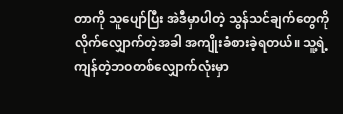တာကို သူပျော်ပြီး အဲဒီမှာပါတဲ့ သွန်သင်ချက်တွေကို လိုက်လျှောက်တဲ့အခါ အကျိုးခံစားခဲ့ရတယ်။ သူ့ရဲ့ ကျန်တဲ့ဘဝတစ်လျှောက်လုံးမှာ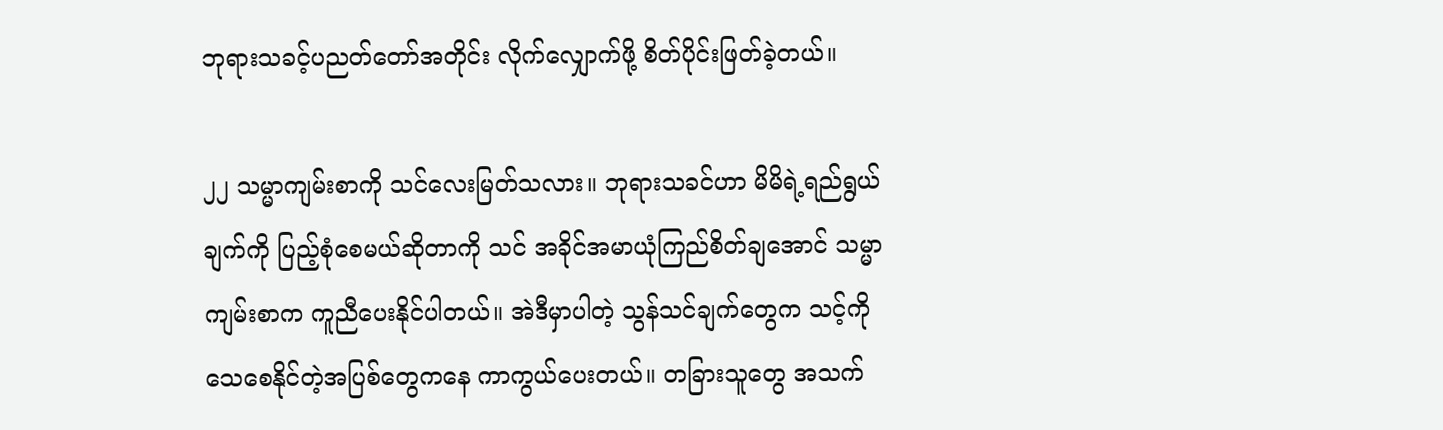ဘုရားသခင့်ပညတ်တော်အတိုင်း လိုက်လျှောက်ဖို့ စိတ်ပိုင်းဖြတ်ခဲ့တယ်။

၂၂ သမ္မာကျမ်းစာကို သင်လေးမြတ်သလား။ ဘုရားသခင်ဟာ မိမိရဲ့ရည်ရွယ်ချက်ကို ပြည့်စုံစေမယ်ဆိုတာကို သင် အခိုင်အမာယုံကြည်စိတ်ချအောင် သမ္မာကျမ်းစာက ကူညီပေးနိုင်ပါတယ်။ အဲဒီမှာပါတဲ့ သွန်သင်ချက်တွေက သင့်ကို သေစေနိုင်တဲ့အပြစ်တွေကနေ ကာကွယ်ပေးတယ်။ တခြားသူတွေ အသက်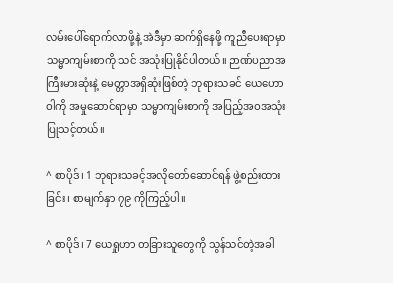လမ်းပေါ်ရောက်လာဖို့နဲ့ အဲဒီမှာ ဆက်ရှိနေဖို့ ကူညီပေးရာမှာ သမ္မာကျမ်းစာကို သင် အသုံးပြုနိုင်ပါတယ်။ ဉာဏ်ပညာအကြီးမားဆုံးနဲ့ မေတ္တာအရှိဆုံးဖြစ်တဲ့ ဘုရားသခင် ယေဟောဝါကို အမှုဆောင်ရာမှာ သမ္မာကျမ်းစာကို အပြည့်အဝအသုံးပြုသင့်တယ်။

^ စာပိုဒ်၊ 1 ဘုရားသခင့်အလိုတော်ဆောင်ရန် ဖွဲ့စည်းထားခြင်း၊ စာမျက်နှာ ၇၉ ကိုကြည့်ပါ။

^ စာပိုဒ်၊ 7 ယေရှုဟာ တခြားသူတွေကို သွန်သင်တဲ့အခါ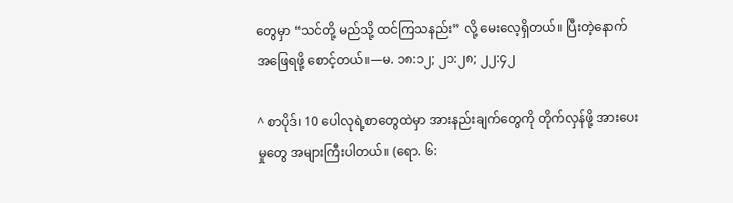တွေမှာ “သင်တို့ မည်သို့ ထင်ကြသနည်း” လို့ မေးလေ့ရှိတယ်။ ပြီးတဲ့နောက် အဖြေရဖို့ စောင့်တယ်။—မ. ၁၈:၁၂; ၂၁:၂၈; ၂၂:၄၂

^ စာပိုဒ်၊ 10 ပေါလုရဲ့စာတွေထဲမှာ အားနည်းချက်တွေကို တိုက်လှန်ဖို့ အားပေးမှုတွေ အများကြီးပါတယ်။ (ရော. ၆: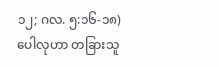၁၂; ဂလ. ၅:၁၆-၁၈) ပေါလုဟာ တခြားသူ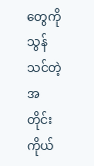တွေကို သွန်သင်တဲ့အတိုင်း ကိုယ်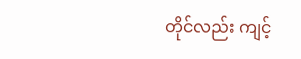တိုင်လည်း ကျင့်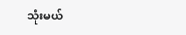သုံးမယ်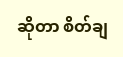ဆိုတာ စိတ်ချ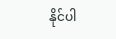နိုင်ပါ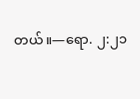တယ်။—ရော. ၂:၂၁